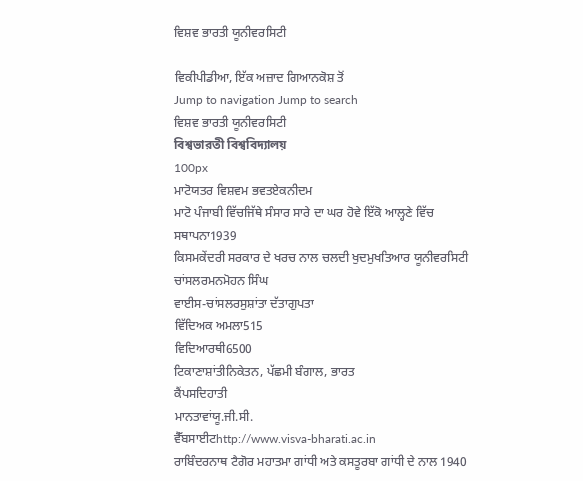ਵਿਸ਼ਵ ਭਾਰਤੀ ਯੂਨੀਵਰਸਿਟੀ

ਵਿਕੀਪੀਡੀਆ, ਇੱਕ ਅਜ਼ਾਦ ਗਿਆਨਕੋਸ਼ ਤੋਂ
Jump to navigation Jump to search
ਵਿਸ਼ਵ ਭਾਰਤੀ ਯੂਨੀਵਰਸਿਟੀ
বিশ্বভারতী বিশ্ববিদ্যালয়
100px
ਮਾਟੋਯਤਰ ਵਿਸ਼ਵਮ ਭਵਤਏਕਨੀਦਮ
ਮਾਟੋ ਪੰਜਾਬੀ ਵਿੱਚਜਿੱਥੇ ਸੰਸਾਰ ਸਾਰੇ ਦਾ ਘਰ ਹੋਵੇ ਇੱਕੋ ਆਲ੍ਹਣੇ ਵਿੱਚ
ਸਥਾਪਨਾ1939
ਕਿਸਮਕੇਂਦਰੀ ਸਰਕਾਰ ਦੇ ਖਰਚ ਨਾਲ ਚਲਦੀ ਖੁਦਮੁਖਤਿਆਰ ਯੂਨੀਵਰਸਿਟੀ
ਚਾਂਸਲਰਮਨਮੋਹਨ ਸਿੰਘ
ਵਾਈਸ-ਚਾਂਸਲਰਸੁਸ਼ਾਂਤਾ ਦੱਤਾਗੁਪਤਾ
ਵਿੱਦਿਅਕ ਅਮਲਾ515
ਵਿਦਿਆਰਥੀ6500
ਟਿਕਾਣਾਸ਼ਾਂਤੀਨਿਕੇਤਨ, ਪੱਛਮੀ ਬੰਗਾਲ, ਭਾਰਤ
ਕੈਂਪਸਦਿਹਾਤੀ
ਮਾਨਤਾਵਾਂਯੂ.ਜੀ.ਸੀ.
ਵੈੱਬਸਾਈਟhttp://www.visva-bharati.ac.in
ਰਾਬਿੰਦਰਨਾਥ ਟੈਗੋਰ ਮਹਾਤਮਾ ਗਾਂਧੀ ਅਤੇ ਕਸਤੂਰਬਾ ਗਾਂਧੀ ਦੇ ਨਾਲ 1940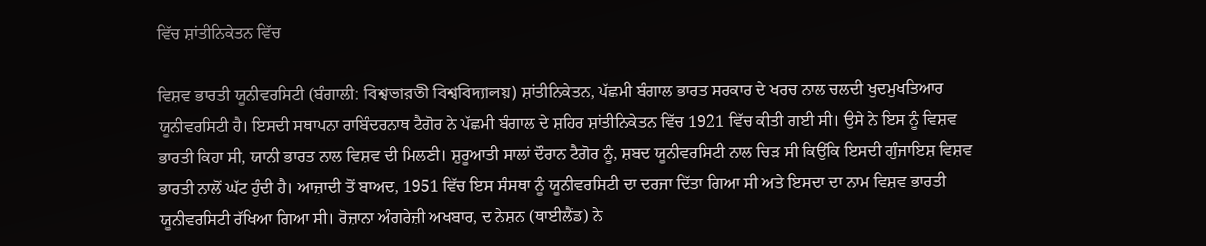ਵਿੱਚ ਸ਼ਾਂਤੀਨਿਕੇਤਨ ਵਿੱਚ

ਵਿਸ਼ਵ ਭਾਰਤੀ ਯੂਨੀਵਰਸਿਟੀ (ਬੰਗਾਲੀ: বিশ্বভারতী বিশ্ববিদ্যালয়) ਸ਼ਾਂਤੀਨਿਕੇਤਨ, ਪੱਛਮੀ ਬੰਗਾਲ ਭਾਰਤ ਸਰਕਾਰ ਦੇ ਖਰਚ ਨਾਲ ਚਲਦੀ ਖੁਦਮੁਖਤਿਆਰ ਯੂਨੀਵਰਸਿਟੀ ਹੈ। ਇਸਦੀ ਸਥਾਪਨਾ ਰਾਬਿੰਦਰਨਾਥ ਟੈਗੋਰ ਨੇ ਪੱਛਮੀ ਬੰਗਾਲ ਦੇ ਸ਼ਹਿਰ ਸ਼ਾਂਤੀਨਿਕੇਤਨ ਵਿੱਚ 1921 ਵਿੱਚ ਕੀਤੀ ਗਈ ਸੀ। ਉਸੇ ਨੇ ਇਸ ਨੂੰ ਵਿਸ਼ਵ ਭਾਰਤੀ ਕਿਹਾ ਸੀ, ਯਾਨੀ ਭਾਰਤ ਨਾਲ ਵਿਸ਼ਵ ਦੀ ਮਿਲਣੀ। ਸ਼ੁਰੂਆਤੀ ਸਾਲਾਂ ਦੌਰਾਨ ਟੈਗੋਰ ਨੂੰ, ਸ਼ਬਦ ਯੂਨੀਵਰਸਿਟੀ ਨਾਲ ਚਿੜ ਸੀ ਕਿਉਂਕਿ ਇਸਦੀ ਗੁੰਜਾਇਸ਼ ਵਿਸ਼ਵ ਭਾਰਤੀ ਨਾਲੋਂ ਘੱਟ ਹੁੰਦੀ ਹੈ। ਆਜ਼ਾਦੀ ਤੋਂ ਬਾਅਦ, 1951 ਵਿੱਚ ਇਸ ਸੰਸਥਾ ਨੂੰ ਯੂਨੀਵਰਸਿਟੀ ਦਾ ਦਰਜਾ ਦਿੱਤਾ ਗਿਆ ਸੀ ਅਤੇ ਇਸਦਾ ਦਾ ਨਾਮ ਵਿਸ਼ਵ ਭਾਰਤੀ ਯੂਨੀਵਰਸਿਟੀ ਰੱਖਿਆ ਗਿਆ ਸੀ। ਰੋਜ਼ਾਨਾ ਅੰਗਰੇਜ਼ੀ ਅਖਬਾਰ, ਦ ਨੇਸ਼ਨ (ਥਾਈਲੈਂਡ) ਨੇ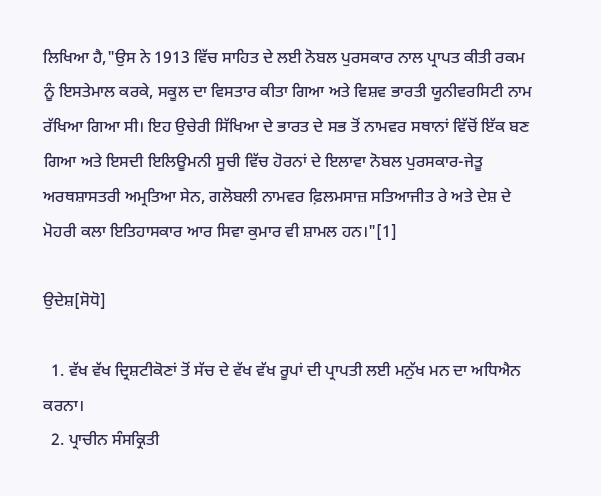ਲਿਖਿਆ ਹੈ,"ਉਸ ਨੇ 1913 ਵਿੱਚ ਸਾਹਿਤ ਦੇ ਲਈ ਨੋਬਲ ਪੁਰਸਕਾਰ ਨਾਲ ਪ੍ਰਾਪਤ ਕੀਤੀ ਰਕਮ ਨੂੰ ਇਸਤੇਮਾਲ ਕਰਕੇ, ਸਕੂਲ ਦਾ ਵਿਸਤਾਰ ਕੀਤਾ ਗਿਆ ਅਤੇ ਵਿਸ਼ਵ ਭਾਰਤੀ ਯੂਨੀਵਰਸਿਟੀ ਨਾਮ ਰੱਖਿਆ ਗਿਆ ਸੀ। ਇਹ ਉਚੇਰੀ ਸਿੱਖਿਆ ਦੇ ਭਾਰਤ ਦੇ ਸਭ ਤੋਂ ਨਾਮਵਰ ਸਥਾਨਾਂ ਵਿੱਚੋਂ ਇੱਕ ਬਣ ਗਿਆ ਅਤੇ ਇਸਦੀ ਇਲਿਊਮਨੀ ਸੂਚੀ ਵਿੱਚ ਹੋਰਨਾਂ ਦੇ ਇਲਾਵਾ ਨੋਬਲ ਪੁਰਸਕਾਰ-ਜੇਤੂ ਅਰਥਸ਼ਾਸਤਰੀ ਅਮ੍ਰਤਿਆ ਸੇਨ, ਗਲੋਬਲੀ ਨਾਮਵਰ ਫ਼ਿਲਮਸਾਜ਼ ਸਤਿਆਜੀਤ ਰੇ ਅਤੇ ਦੇਸ਼ ਦੇ ਮੋਹਰੀ ਕਲਾ ਇਤਿਹਾਸਕਾਰ ਆਰ ਸਿਵਾ ਕੁਮਾਰ ਵੀ ਸ਼ਾਮਲ ਹਨ।"[1]

ਉਦੇਸ਼[ਸੋਧੋ]

  1. ਵੱਖ ਵੱਖ ਦ੍ਰਿਸ਼ਟੀਕੋਣਾਂ ਤੋਂ ਸੱਚ ਦੇ ਵੱਖ ਵੱਖ ਰੂਪਾਂ ਦੀ ਪ੍ਰਾਪਤੀ ਲਈ ਮਨੁੱਖ ਮਨ ਦਾ ਅਧਿਐਨ ਕਰਨਾ।
  2. ਪ੍ਰਾਚੀਨ ਸੰਸਕ੍ਰਿਤੀ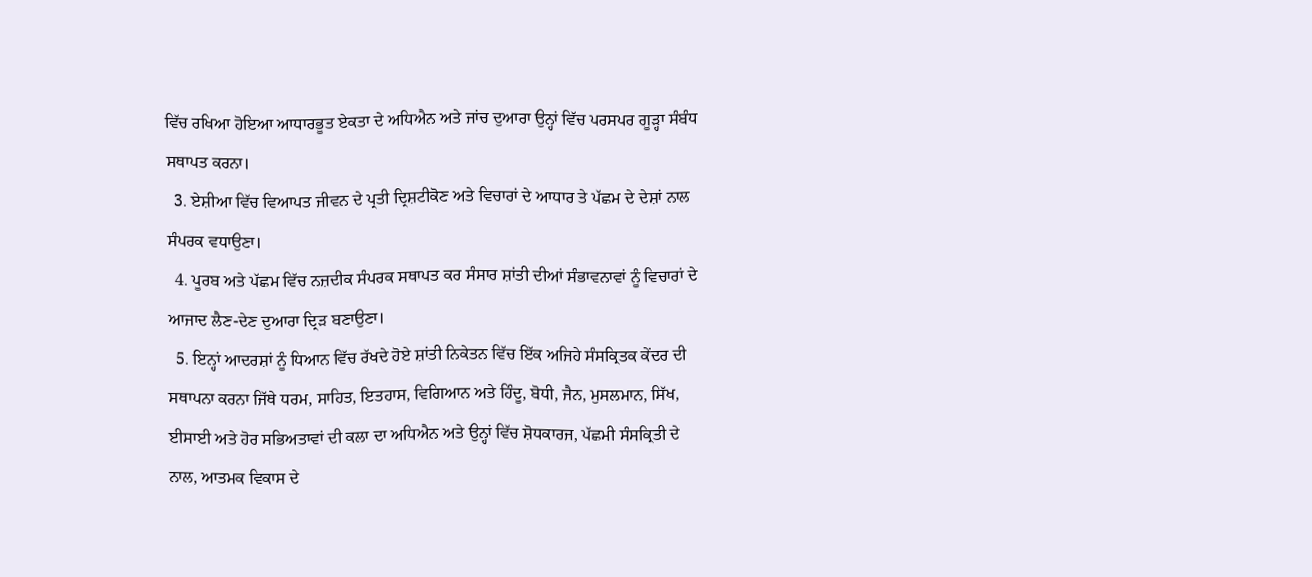ਵਿੱਚ ਰਖਿਆ ਹੋਇਆ ਆਧਾਰਭੂਤ ਏਕਤਾ ਦੇ ਅਧਿਐਨ ਅਤੇ ਜਾਂਚ ਦੁਆਰਾ ਉਨ੍ਹਾਂ ਵਿੱਚ ਪਰਸਪਰ ਗੂੜ੍ਹਾ ਸੰਬੰਧ ਸਥਾਪਤ ਕਰਨਾ।
  3. ਏਸ਼ੀਆ ਵਿੱਚ ਵਿਆਪਤ ਜੀਵਨ ਦੇ ਪ੍ਰਤੀ ਦ੍ਰਿਸ਼ਟੀਕੋਣ ਅਤੇ ਵਿਚਾਰਾਂ ਦੇ ਆਧਾਰ ਤੇ ਪੱਛਮ ਦੇ ਦੇਸ਼ਾਂ ਨਾਲ ਸੰਪਰਕ ਵਧਾਉਣਾ।
  4. ਪੂਰਬ ਅਤੇ ਪੱਛਮ ਵਿੱਚ ਨਜ਼ਦੀਕ ਸੰਪਰਕ ਸਥਾਪਤ ਕਰ ਸੰਸਾਰ ਸ਼ਾਂਤੀ ਦੀਆਂ ਸੰਭਾਵਨਾਵਾਂ ਨੂੰ ਵਿਚਾਰਾਂ ਦੇ ਆਜਾਦ ਲੈਣ-ਦੇਣ ਦੁਆਰਾ ਦ੍ਰਿੜ ਬਣਾਉਣਾ।
  5. ਇਨ੍ਹਾਂ ਆਦਰਸ਼ਾਂ ਨੂੰ ਧਿਆਨ ਵਿੱਚ ਰੱਖਦੇ ਹੋਏ ਸ਼ਾਂਤੀ ਨਿਕੇਤਨ ਵਿੱਚ ਇੱਕ ਅਜਿਹੇ ਸੰਸਕ੍ਰਿਤਕ ਕੇਂਦਰ ਦੀ ਸਥਾਪਨਾ ਕਰਨਾ ਜਿੱਥੇ ਧਰਮ, ਸਾਹਿਤ, ਇਤਹਾਸ, ਵਿਗਿਆਨ ਅਤੇ ਹਿੰਦੂ, ਬੋਧੀ, ਜੈਨ, ਮੁਸਲਮਾਨ, ਸਿੱਖ, ਈਸਾਈ ਅਤੇ ਹੋਰ ਸਭਿਅਤਾਵਾਂ ਦੀ ਕਲਾ ਦਾ ਅਧਿਐਨ ਅਤੇ ਉਨ੍ਹਾਂ ਵਿੱਚ ਸ਼ੋਧਕਾਰਜ, ਪੱਛਮੀ ਸੰਸਕ੍ਰਿਤੀ ਦੇ ਨਾਲ, ਆਤਮਕ ਵਿਕਾਸ ਦੇ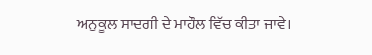ਅਨੁਕੂਲ ਸਾਦਗੀ ਦੇ ਮਾਹੌਲ ਵਿੱਚ ਕੀਤਾ ਜਾਵੇ।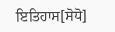ਇਤਿਹਾਸ[ਸੋਧੋ]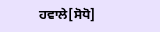ਹਵਾਲੇ[ਸੋਧੋ]